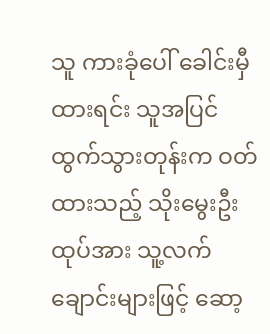သူ ကားခုံပေါ် ခေါင်းမှီထားရင်း သူအပြင်ထွက်သွားတုန်းက ဝတ်ထားသည့် သိုးမွေးဦးထုပ်အား သူ့လက်ချောင်းများဖြင့် ဆော့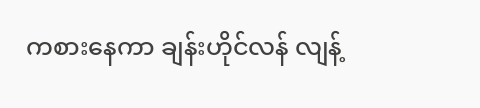ကစားနေကာ ချန်းဟိုင်လန် လျန့်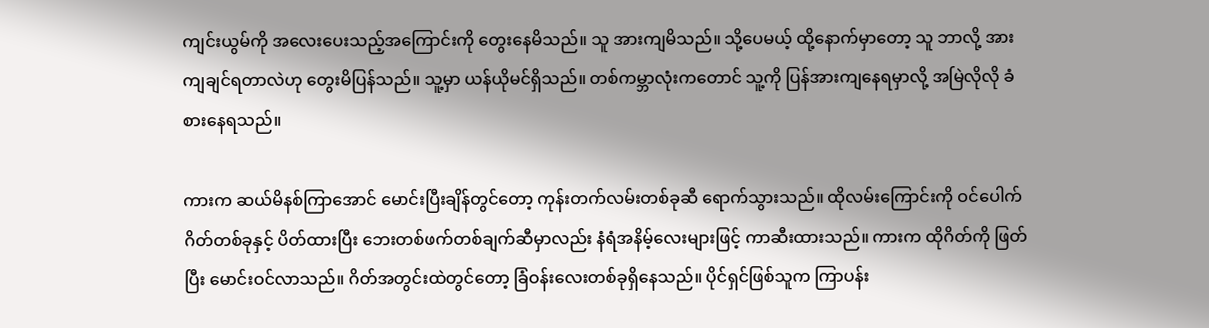ကျင်းယွမ်ကို အလေးပေးသည့်အကြောင်းကို တွေးနေမိသည်။ သူ အားကျမိသည်။ သို့ပေမယ့် ထို့နောက်မှာတော့ သူ ဘာလို့ အားကျချင်ရတာလဲဟု တွေးမိပြန်သည်။ သူ့မှာ ယန်ယိုမင်ရှိသည်။ တစ်ကမ္ဘာလုံးကတောင် သူ့ကို ပြန်အားကျနေရမှာလို့ အမြဲလိုလို ခံစားနေရသည်။

ကားက ဆယ်မိနစ်ကြာအောင် မောင်းပြီးချိန်တွင်တော့ ကုန်းတက်လမ်းတစ်ခုဆီ ရောက်သွားသည်။ ထိုလမ်းကြောင်းကို ဝင်ပေါက်ဂိတ်တစ်ခုနှင့် ပိတ်ထားပြီး ဘေးတစ်ဖက်တစ်ချက်ဆီမှာလည်း နံရံအနိမ့်လေးများဖြင့် ကာဆီးထားသည်။ ကားက ထိုဂိတ်ကို ဖြတ်ပြီး မောင်းဝင်လာသည်။ ဂိတ်အတွင်းထဲတွင်တော့ ခြံဝန်းလေးတစ်ခုရှိနေသည်။ ပိုင်ရှင်ဖြစ်သူက ကြာပန်း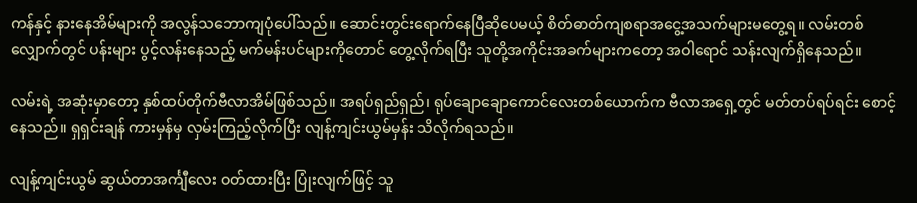ကန်နှင့် နားနေအိမ်များကို အလွန်သဘောကျပုံပေါ်သည်။ ဆောင်းတွင်းရောက်နေပြီဆိုပေမယ့် စိတ်ဓာတ်ကျစရာအငွေ့အသက်များမတွေ့ရ။ လမ်းတစ်လျှောက်တွင် ပန်းများ ပွင့်လန်းနေသည့် မက်မန်းပင်များကိုတောင် တွေ့လိုက်ရပြီး သူတို့အကိုင်းအခက်များကတော့ အဝါရောင် သန်းလျက်ရှိနေသည်။

လမ်းရဲ့ အဆုံးမှာတော့ နှစ်ထပ်တိုက်ဗီလာအိမ်ဖြစ်သည်။ အရပ်ရှည်ရှည်၊ ရုပ်ချောချောကောင်လေးတစ်ယောက်က ဗီလာအရှေ့တွင် မတ်တပ်ရပ်ရင်း စောင့်နေသည်။ ရှရှင်းချန် ကားမှန်မှ လှမ်းကြည့်လိုက်ပြီး လျန့်ကျင်းယွမ်မှန်း သိလိုက်ရသည်။

လျန့်ကျင်းယွမ် ဆွယ်တာအင်္ကျီလေး ဝတ်ထားပြီး ပြုံးလျက်ဖြင့် သူ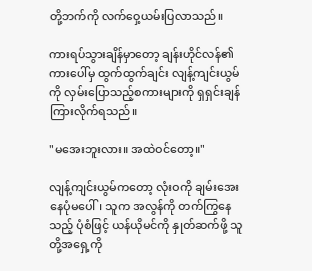တို့ဘက်ကို လက်ဝှေ့ယမ်းပြလာသည်။

ကားရပ်သွားချိန်မှာတော့ ချန်းဟိုင်လန်၏ ကားပေါ်မှ ထွက်ထွက်ချင်း လျန့်ကျင်းယွမ်ကို လှမ်းပြောသည့်စကားများကို ရှရှင်းချန် ကြားလိုက်ရသည်။

"မအေးဘူးလား။ အထဲဝင်တော့။"

လျန့်ကျင်းယွမ်ကတော့ လုံးဝကို ချမ်းအေးနေပုံမပေါ်၊ သူက အလွန်ကို တက်ကြွနေသည့် ပုံစံဖြင့် ယန်ယိုမင်ကို နှုတ်ဆက်ဖို့ သူတို့အရှေ့ကို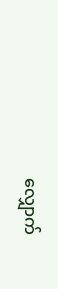လျှောက်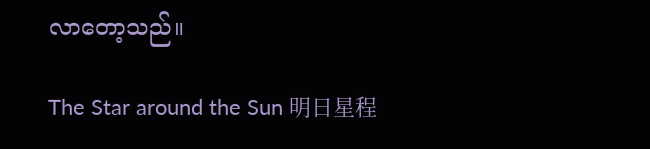လာတော့သည်။

The Star around the Sun 明日星程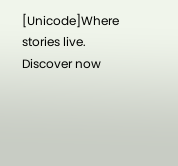[Unicode]Where stories live. Discover now